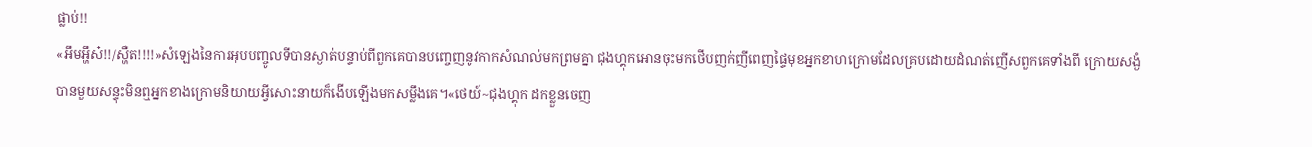ផ្លាប់!!
«អឹមអ្ហឹស៎!!/ស្ហឺត!!!!»សំឡេងនៃការអុបបញ្ចូលទីបានស្ងាត់បន្ទាប់ពីពួកគេបានបញ្ចេញនូវកាកសំណល់មកព្រមគ្នា ជុងហ្គុកអោនចុះមកថើបញក់ញីពេញផ្ទៃមុខអ្នកខាហក្រោមដែលគ្របដោយដំណត់ញើសពួកគេទាំងពី ក្រោយសង្ងំបានមួយសន្ទុះមិនឮអ្នកខាងក្រោមនិយាយអ្វីសោះនាយក៏ងើបឡើងមកសម្លឹងគេ។«ថេយ៍~ជុងហ្គុក ដកខ្លួនចេញ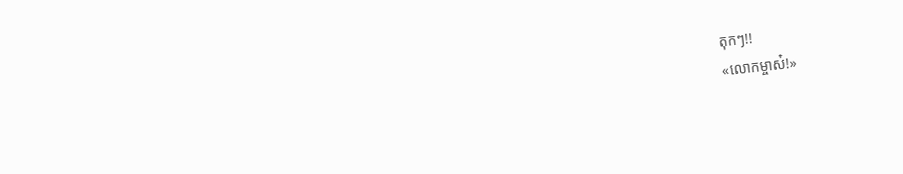តុកៗ!!
«លោកម្ចាស៎!»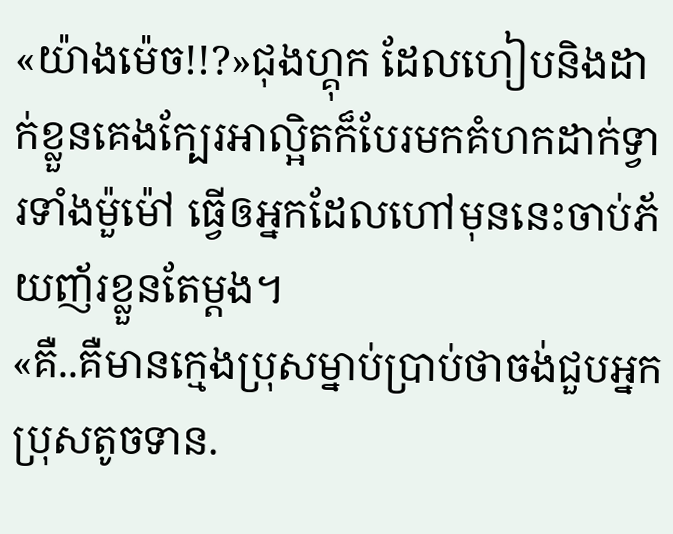«យ៉ាងម៉េច!!?»ជុងហ្គុក ដែលហៀបនិងដាក់ខ្លួនគេងក្បែរអាល្អិតក៏បែរមកគំហកដាក់ទ្វារទាំងម៉ួម៉ៅ ធ្វើឲអ្នកដែលហៅមុននេះចាប់ភ័យញ័រខ្លួនតែម្ដង។
«គឺ..គឺមានក្មេងប្រុសម្នាប់ប្រាប់ថាចង់ជួបអ្នកប្រុសតូចទាន.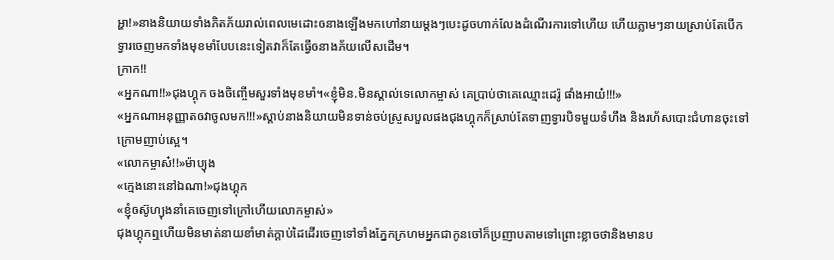អ្ហា!»នាងនិយាយទាំងភិតភ័យរាល់ពេលមេដោះឲនាងឡើងមកហៅនាយម្ដងៗបេះដូចហាក់លែងដំណើរការទៅហើយ ហើយភ្លាមៗនាយស្រាប់តែបើកទ្វារចេញមកទាំងមុខមាំបែបនេះទៀតវាក៏តែធ្វើឲនាងភ័យលើសដើម។
ក្រាក!!
«អ្នកណា!!»ជុងហ្គុក ចងចិញ្ចើមសួរទាំងមុខមាំ។«ខ្ញុំមិន.មិនស្គាល់ទេលោកម្ចាស់ គេប្រាប់ថាគេឈ្មោះដេរ៉ូ ផាំងអាយ៎!!!»
«អ្នកណាអនុញ្ញាតឲវាចូលមក!!!»ស្ដាប់នាងនិយាយមិនទាន់ចប់ស្រួសបួលផងជុងហ្គុកក៏ស្រាប់តែទាញទ្វារបិទមួយទំហឹង និងរហ័សបោះជំហានចុះទៅក្រោមញាប់ស្អេ។
«លោកម្ចាស៎!!»ម៉ាប្យុង
«ក្មេងនោះនៅឯណា!»ជុងហ្គុក
«ខ្ញុំឲស៊ូហ្យុងនាំគេចេញទៅក្រៅហើយលោកម្ចាស់»
ជុងហ្គុកឮហើយមិនមាត់នាយខាំមាត់ក្ដាប់ដៃដើរចេញទៅទាំងភ្នែកក្រហមអ្នកជាកូនចៅក៏ប្រញាបតាមទៅព្រោះខ្លាចថានិងមានប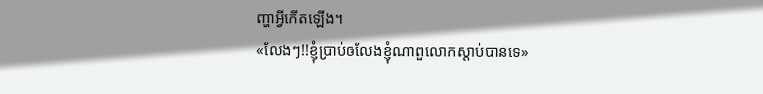ញ្ហាអ្វីកើតឡើង។
«លែងៗ!!ខ្ញុំប្រាប់ឲលែងខ្ញុំណាពួលោកស្ដាប់បានទេ»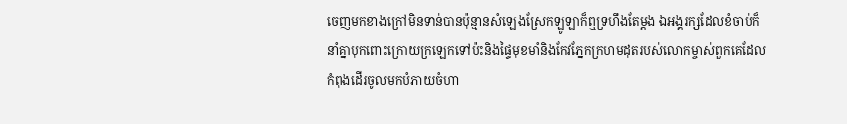ចេញមកខាងក្រៅមិនទាន់បានប៉ុន្មានសំឡេងស្រែកឡូឡាក៏ឮទ្រហឹងតែម្ដង ឯអង្គរក្សដែលខំចាប់ក៏នាំគ្នាបុកពោះក្រោយក្រឡេកទៅប៉ះនិងផ្ទៃមុខមាំនិងកែវភ្នែកក្រហមដុតរបស់លោកម្ចាស់ពួកគេដែលកំពុងដើរចូលមកបំភាយចំហា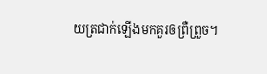យត្រជាក់ឡើងមកគួរឲព្រឺព្រួច។